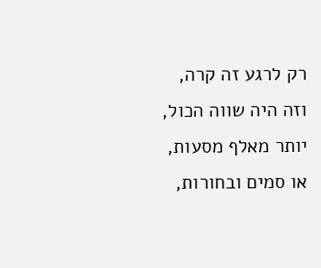רק לרגע זה קרה,
וזה היה שווה הכול,
יותר מאלף מסעות,
או סמים ובחורות,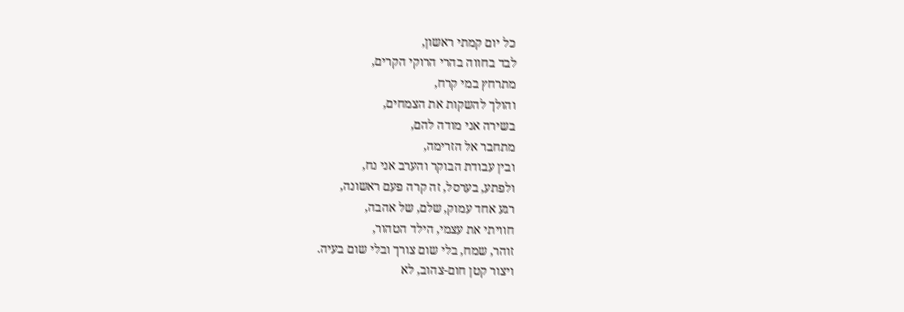כל יום קמתי ראשון,
לבד בחווה בהרי הרוקי הקרים,
מתרחץ במי קרח,
והולך להשקות את הצמחים,
בשירה אני מודה להם,
מתחבר אל הזרימה,
ובין עבודת הבוקר והערב אני נח,
ולפתע, בערסל, זה קרה פעם ראשונה,
רגע אחד עמוק, שלם, של אהבה,
חוויתי את עצמי, הילד הטהור,
זוהר, שמח, בלי שום צורך ובלי שום בעיה.
ויצור קטן חום-צהוב, לא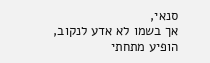סנאי,
אך בשמו לא אדע לנקוב,
הופיע מתחתי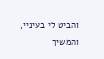והביט לי בעיניי,
והמשיך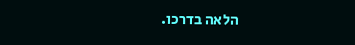הלאה בדרכו.